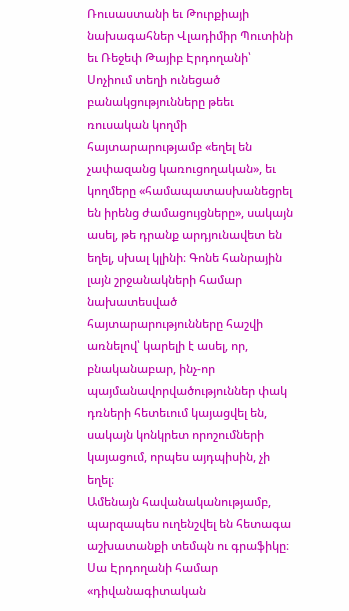Ռուսաստանի եւ Թուրքիայի նախագահներ Վլադիմիր Պուտինի եւ Ռեջեփ Թայիբ Էրդողանի՝ Սոչիում տեղի ունեցած բանակցությունները թեեւ ռուսական կողմի հայտարարությամբ «եղել են չափազանց կառուցողական», եւ կողմերը «համապատասխանեցրել են իրենց ժամացույցները», սակայն ասել, թե դրանք արդյունավետ են եղել, սխալ կլինի։ Գոնե հանրային լայն շրջանակների համար նախատեսված հայտարարությունները հաշվի առնելով՝ կարելի է ասել, որ, բնականաբար, ինչ-որ պայմանավորվածություններ փակ դռների հետեւում կայացվել են, սակայն կոնկրետ որոշումների կայացում, որպես այդպիսին, չի եղել։
Ամենայն հավանականությամբ, պարզապես ուղենշվել են հետագա աշխատանքի տեմպն ու գրաֆիկը։ Սա Էրդողանի համար «դիվանագիտական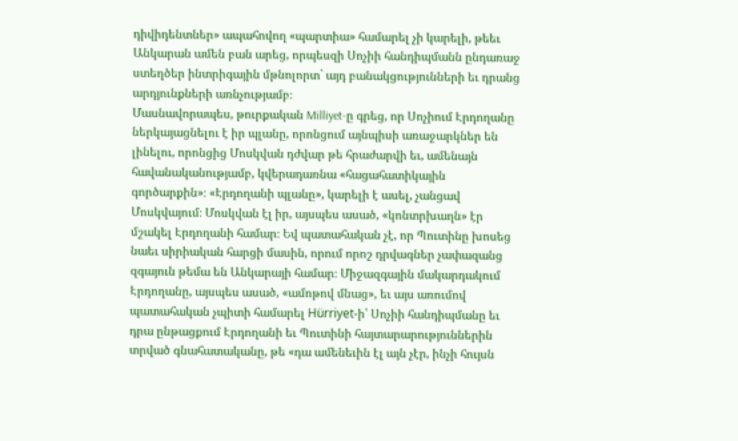դիվիդենտներ» ապահովող «պարտիա» համարել չի կարելի, թեեւ Անկարան ամեն բան արեց, որպեսզի Սոչիի հանդիպմանն ընդառաջ ստեղծեր ինտրիգային մթնոլորտ` այդ բանակցությունների եւ դրանց արդյունքների առնչությամբ։
Մասնավորապես, թուրքական Milliyet-ը գրեց, որ Սոչիում Էրդողանը ներկայացնելու է իր պլանը, որոնցում այնպիսի առաջարկներ են լինելու, որոնցից Մոսկվան դժվար թե հրաժարվի եւ, ամենայն հավանականությամբ, կվերադառնա «հացահատիկային գործարքին»։ «Էրդողանի պլանը», կարելի է ասել, չանցավ Մոսկվայում։ Մոսկվան էլ իր, այսպես ասած, «կոնտրխաղն» էր մշակել Էրդողանի համար։ Եվ պատահական չէ, որ Պուտինը խոսեց նաեւ սիրիական հարցի մասին, որում որոշ դրվագներ չափազանց զգայուն թեմա են Անկարայի համար։ Միջազգային մակարդակում Էրդողանը, այսպես ասած, «ամոթով մնաց», եւ այս առումով պատահական չպիտի համարել Hürriyet-ի՝ Սոչիի հանդիպմանը եւ դրա ընթացքում Էրդողանի եւ Պուտինի հայտարարություններին տրված գնահատականը, թե «դա ամենեւին էլ այն չէր, ինչի հույսն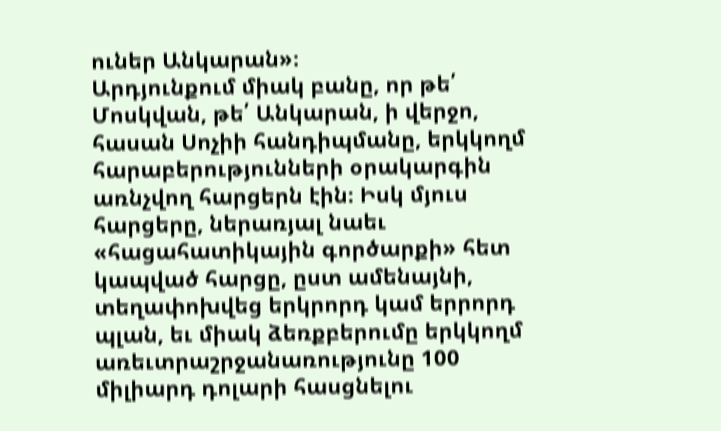ուներ Անկարան»։
Արդյունքում միակ բանը, որ թե՛ Մոսկվան, թե՛ Անկարան, ի վերջո, հասան Սոչիի հանդիպմանը, երկկողմ հարաբերությունների օրակարգին առնչվող հարցերն էին։ Իսկ մյուս հարցերը, ներառյալ նաեւ «հացահատիկային գործարքի» հետ կապված հարցը, ըստ ամենայնի, տեղափոխվեց երկրորդ կամ երրորդ պլան, եւ միակ ձեռքբերումը երկկողմ առեւտրաշրջանառությունը 100 միլիարդ դոլարի հասցնելու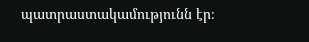պատրաստակամությունն էր։